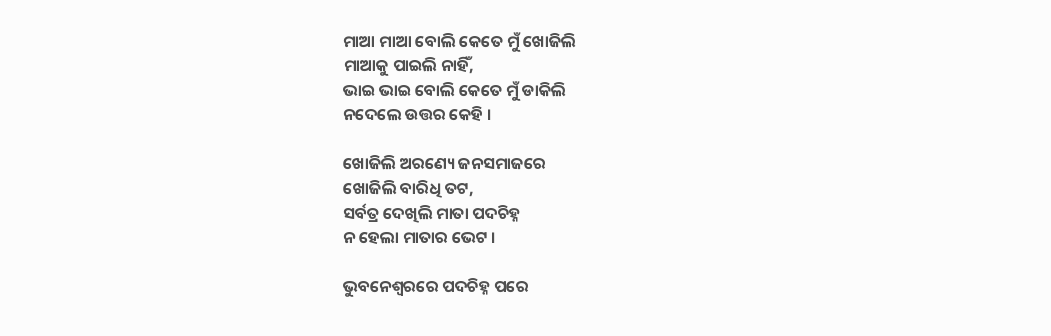ମାଆ ମାଆ ବୋଲି କେତେ ମୁଁ ଖୋଜିଲି
ମାଆକୁ ପାଇଲି ନାହିଁ,
ଭାଇ ଭାଇ ବୋଲି କେତେ ମୁଁ ଡାକିଲି
ନଦେଲେ ଉତ୍ତର କେହି ।

ଖୋଜିଲି ଅରଣ୍ୟେ ଜନସମାଜରେ
ଖୋଜିଲି ବାରିଧି ତଟ,
ସର୍ବତ୍ର ଦେଖିଲି ମାତା ପଦଚିହ୍ନ
ନ ହେଲା ମାତାର ଭେଟ ।

ଭୁବନେଶ୍ବରରେ ପଦଚିହ୍ନ ପରେ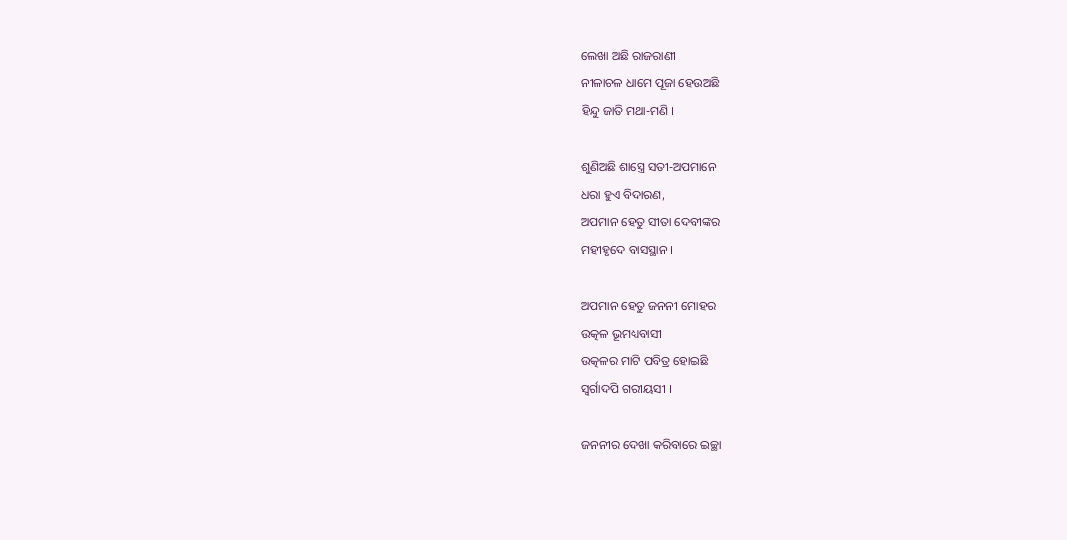ଲେଖା ଅଛି ରାଜରାଣୀ
ନୀଳାଚଳ ଧାମେ ପୂଜା ହେଉଅଛି
ହିନ୍ଦୁ ଜାତି ମଥା-ମଣି ।

ଶୁଣିଅଛି ଶାସ୍ତ୍ରେ ସତୀ-ଅପମାନେ
ଧରା ହୁଏ ବିଦାରଣ,
ଅପମାନ ହେତୁ ସୀତା ଦେବୀଙ୍କର
ମହୀହୃଦେ ବାସସ୍ଥାନ ।

ଅପମାନ ହେତୁ ଜନନୀ ମୋହର
ଉତ୍କଳ ଭୂମଧ୍ୟବାସୀ
ଉତ୍କଳର ମାଟି ପବିତ୍ର ହୋଇଛି
ସ୍ବର୍ଗାଦପି ଗରୀୟସୀ ।

ଜନନୀର ଦେଖା କରିବାରେ ଇଚ୍ଛା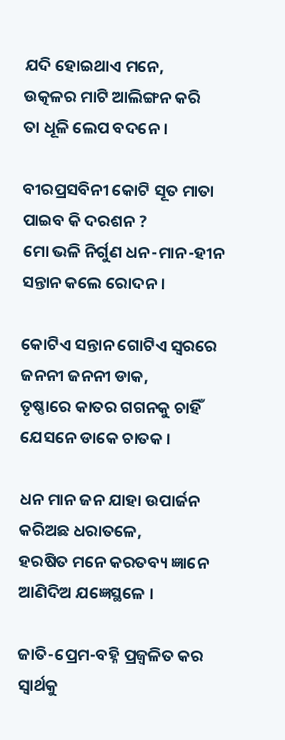ଯଦି ହୋଇଥାଏ ମନେ,
ଉତ୍କଳର ମାଟି ଆଲିଙ୍ଗନ କରି
ତା ଧୂଳି ଲେପ ବଦନେ ।

ବୀରପ୍ରସବିନୀ କୋଟି ସୂତ ମାତା
ପାଇବ କି ଦରଶନ ?
ମୋ ଭଳି ନିର୍ଗୁଣ ଧନ-ମାନ-ହୀନ
ସନ୍ତାନ କଲେ ରୋଦନ ।

କୋଟିଏ ସନ୍ତାନ ଗୋଟିଏ ସ୍ବରରେ
ଜନନୀ ଜନନୀ ଡାକ,
ତୃଷ୍ଣାରେ କାତର ଗଗନକୁ ଚାହିଁ
ଯେସନେ ଡାକେ ଚାତକ ।

ଧନ ମାନ ଜନ ଯାହା ଉପାର୍ଜନ
କରିଅଛ ଧରାତଳେ,
ହରଷିତ ମନେ କରତବ୍ୟ ଜ୍ଞାନେ
ଆଣିଦିଅ ଯଜ୍ଞେସ୍ଥଳେ ।

ଜାତି-ପ୍ରେମ-ବହ୍ନି ପ୍ରଜ୍ବଳିତ କର
ସ୍ବାର୍ଥକୁ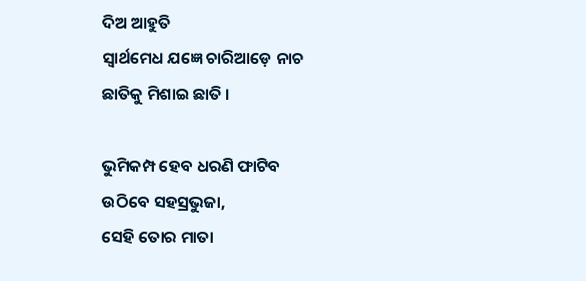ଦିଅ ଆହୁତି
ସ୍ବାର୍ଥମେଧ ଯଜ୍ଞେ ଚାରିଆଡ଼େ ନାଚ
ଛାତିକୁ ମିଶାଇ ଛାତି ।

ଭୁମିକମ୍ପ ହେବ ଧରଣି ଫାଟିବ
ଉଠିବେ ସହସ୍ରଭୁଜା,
ସେହି ତୋର ମାତା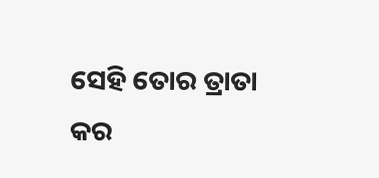ସେହି ତୋର ତ୍ରାତା
କର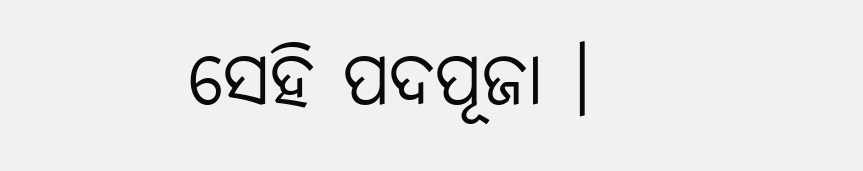ସେହି ପଦପୂଜା ।